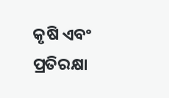କୃଷି ଏବଂ ପ୍ରତିରକ୍ଷା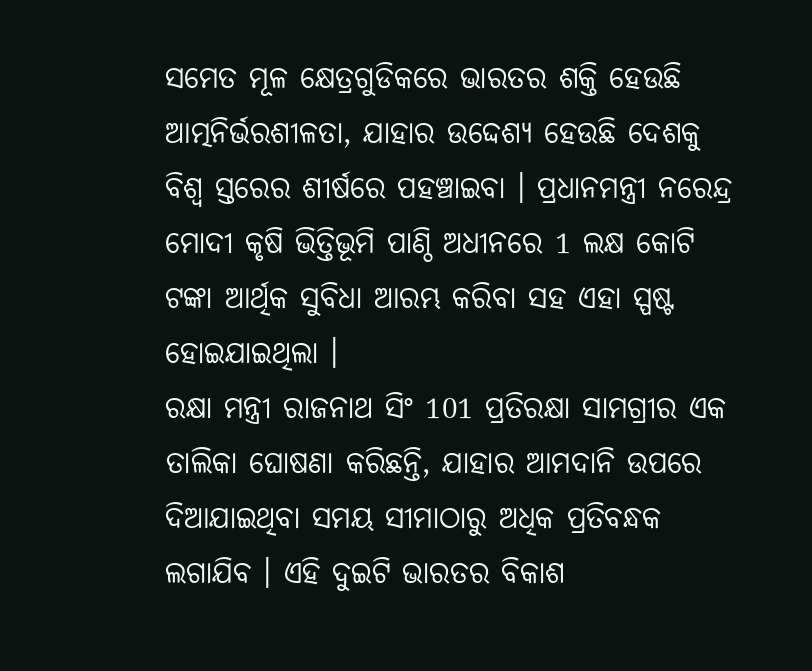ସମେତ ମୂଳ କ୍ଷେତ୍ରଗୁଡିକରେ ଭାରତର ଶକ୍ତି ହେଉଛି ଆତ୍ମନିର୍ଭରଶୀଳତା, ଯାହାର ଉଦ୍ଦେଶ୍ୟ ହେଉଛି ଦେଶକୁ ବିଶ୍ୱ ସ୍ତରେର ଶୀର୍ଷରେ ପହଞ୍ଚାଇବା । ପ୍ରଧାନମନ୍ତ୍ରୀ ନରେନ୍ଦ୍ର ମୋଦୀ କୃଷି ଭିତ୍ତିଭୂମି ପାଣ୍ଠି ଅଧୀନରେ 1 ଲକ୍ଷ କୋଟି ଟଙ୍କା ଆର୍ଥିକ ସୁବିଧା ଆରମ୍ଭ କରିବା ସହ ଏହା ସ୍ପଷ୍ଟ ହୋଇଯାଇଥିଲା ।
ରକ୍ଷା ମନ୍ତ୍ରୀ ରାଜନାଥ ସିଂ 101 ପ୍ରତିରକ୍ଷା ସାମଗ୍ରୀର ଏକ ତାଲିକା ଘୋଷଣା କରିଛନ୍ତି, ଯାହାର ଆମଦାନି ଉପରେ ଦିଆଯାଇଥିବା ସମୟ ସୀମାଠାରୁ ଅଧିକ ପ୍ରତିବନ୍ଧକ ଲଗାଯିବ । ଏହି ଦୁଇଟି ଭାରତର ବିକାଶ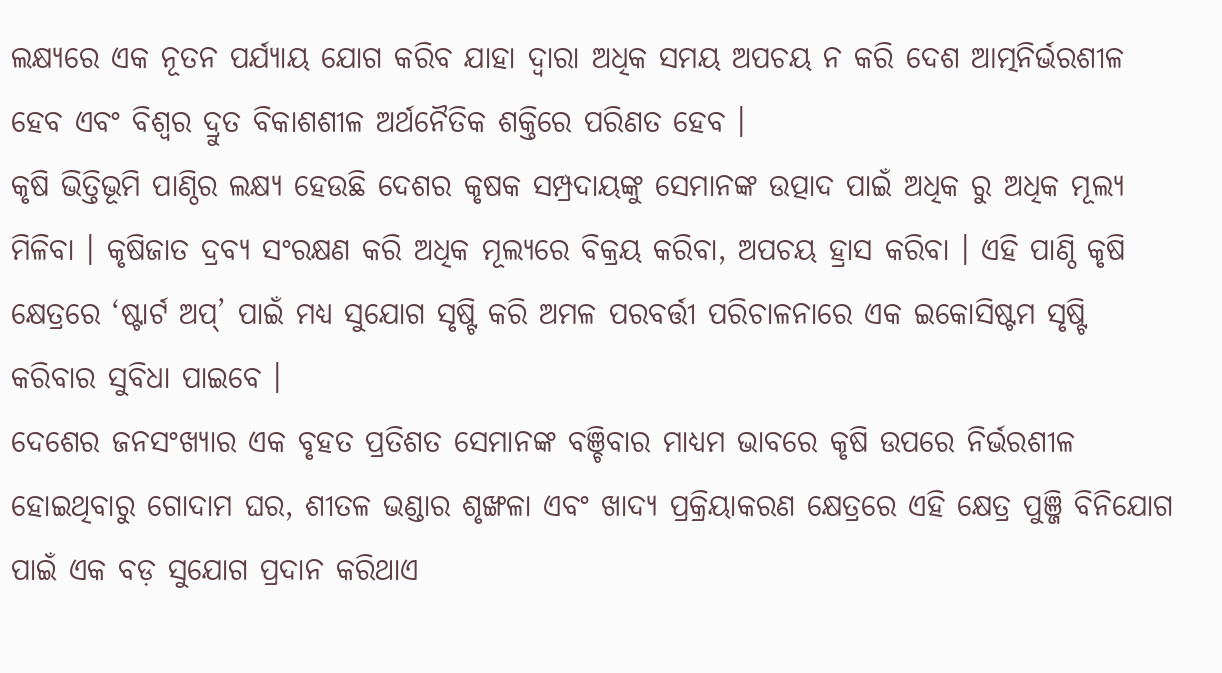ଲକ୍ଷ୍ୟରେ ଏକ ନୂତନ ପର୍ଯ୍ୟାୟ ଯୋଗ କରିବ ଯାହା ଦ୍ବାରା ଅଧିକ ସମୟ ଅପଚୟ ନ କରି ଦେଶ ଆତ୍ମନିର୍ଭରଶୀଳ ହେବ ଏବଂ ବିଶ୍ବର ଦ୍ରୁତ ବିକାଶଶୀଳ ଅର୍ଥନୈତିକ ଶକ୍ତିରେ ପରିଣତ ହେବ ।
କୃଷି ଭିତ୍ତିଭୂମି ପାଣ୍ଠିର ଲକ୍ଷ୍ୟ ହେଉଛି ଦେଶର କୃଷକ ସମ୍ପ୍ରଦାୟଙ୍କୁ ସେମାନଙ୍କ ଉତ୍ପାଦ ପାଇଁ ଅଧିକ ରୁ ଅଧିକ ମୂଲ୍ୟ ମିଳିବା । କୃଷିଜାତ ଦ୍ରବ୍ୟ ସଂରକ୍ଷଣ କରି ଅଧିକ ମୂଲ୍ୟରେ ବିକ୍ରୟ କରିବା, ଅପଚୟ ହ୍ରାସ କରିବା । ଏହି ପାଣ୍ଠି କୃଷି କ୍ଷେତ୍ରରେ ‘ଷ୍ଟାର୍ଟ ଅପ୍’ ପାଇଁ ମଧ୍ୟ ସୁଯୋଗ ସୃଷ୍ଟି କରି ଅମଳ ପରବର୍ତ୍ତୀ ପରିଚାଳନାରେ ଏକ ଇକୋସିଷ୍ଟମ ସୃଷ୍ଟି କରିବାର ସୁବିଧା ପାଇବେ ।
ଦେଶେର ଜନସଂଖ୍ୟାର ଏକ ବୃହତ ପ୍ରତିଶତ ସେମାନଙ୍କ ବଞ୍ଚିବାର ମାଧ୍ୟମ ଭାବରେ କୃଷି ଉପରେ ନିର୍ଭରଶୀଳ ହୋଇଥିବାରୁ ଗୋଦାମ ଘର, ଶୀତଳ ଭଣ୍ଡାର ଶୃଙ୍ଖଳା ଏବଂ ଖାଦ୍ୟ ପ୍ରକ୍ରିୟାକରଣ କ୍ଷେତ୍ରରେ ଏହି କ୍ଷେତ୍ର ପୁଞ୍ଜି ବିନିଯୋଗ ପାଇଁ ଏକ ବଡ଼ ସୁଯୋଗ ପ୍ରଦାନ କରିଥାଏ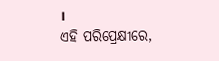।
ଏହି ପରିପ୍ରେକ୍ଷୀରେ,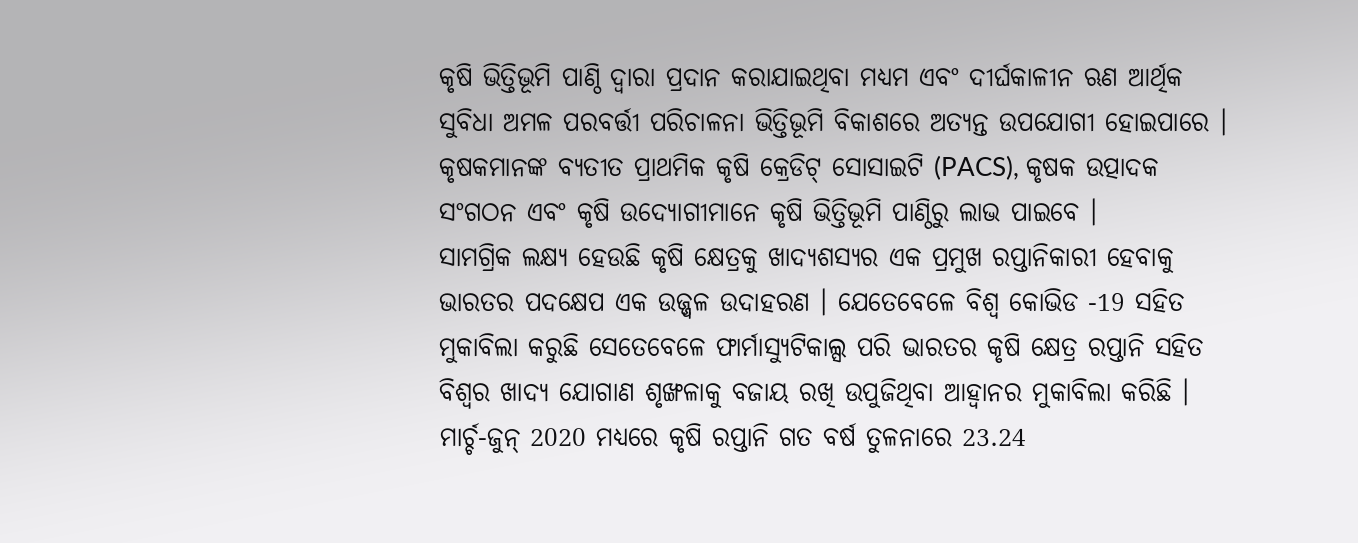କୃଷି ଭିତ୍ତିଭୂମି ପାଣ୍ଠି ଦ୍ୱାରା ପ୍ରଦାନ କରାଯାଇଥିବା ମଧ୍ୟମ ଏବଂ ଦୀର୍ଘକାଳୀନ ଋଣ ଆର୍ଥିକ ସୁବିଧା ଅମଳ ପରବର୍ତ୍ତୀ ପରିଚାଳନା ଭିତ୍ତିଭୂମି ବିକାଶରେ ଅତ୍ୟନ୍ତ ଉପଯୋଗୀ ହୋଇପାରେ । କୃଷକମାନଙ୍କ ବ୍ୟତୀତ ପ୍ରାଥମିକ କୃଷି କ୍ରେଡିଟ୍ ସୋସାଇଟି (PACS), କୃଷକ ଉତ୍ପାଦକ ସଂଗଠନ ଏବଂ କୃଷି ଉଦ୍ୟୋଗୀମାନେ କୃଷି ଭିତ୍ତିଭୂମି ପାଣ୍ଠିରୁ ଲାଭ ପାଇବେ ।
ସାମଗ୍ରିକ ଲକ୍ଷ୍ୟ ହେଉଛି କୃଷି କ୍ଷେତ୍ରକୁ ଖାଦ୍ୟଶସ୍ୟର ଏକ ପ୍ରମୁଖ ରପ୍ତାନିକାରୀ ହେବାକୁ ଭାରତର ପଦକ୍ଷେପ ଏକ ଉଜ୍ଜ୍ୱଳ ଉଦାହରଣ । ଯେତେବେଳେ ବିଶ୍ୱ କୋଭିଡ -19 ସହିତ ମୁକାବିଲା କରୁଛି ସେତେବେଳେ ଫାର୍ମାସ୍ୟୁଟିକାଲ୍ସ ପରି ଭାରତର କୃଷି କ୍ଷେତ୍ର ରପ୍ତାନି ସହିତ ବିଶ୍ବର ଖାଦ୍ୟ ଯୋଗାଣ ଶୃଙ୍ଖଳାକୁ ବଜାୟ ରଖି ଉପୁଜିଥିବା ଆହ୍ବାନର ମୁକାବିଲା କରିଛି ।
ମାର୍ଚ୍ଚ-ଜୁନ୍ 2020 ମଧ୍ୟରେ କୃଷି ରପ୍ତାନି ଗତ ବର୍ଷ ତୁଳନାରେ 23.24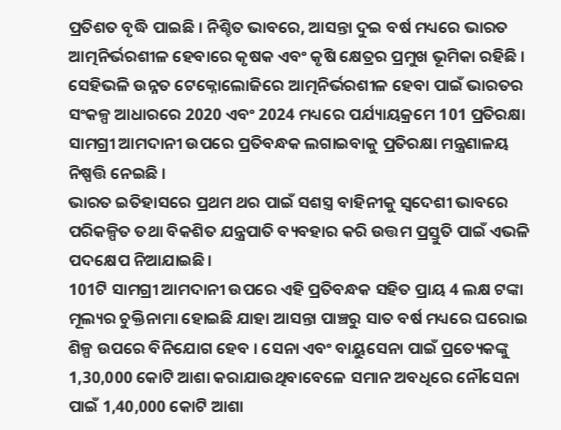ପ୍ରତିଶତ ବୃଦ୍ଧି ପାଇଛି । ନିଶ୍ଚିତ ଭାବରେ, ଆସନ୍ତା ଦୁଇ ବର୍ଷ ମଧ୍ୟରେ ଭାରତ ଆତ୍ମନିର୍ଭରଶୀଳ ହେବାରେ କୃଷକ ଏବଂ କୃଷି କ୍ଷେତ୍ରର ପ୍ରମୁଖ ଭୂମିକା ରହିଛି ।
ସେହିଭଳି ଉନ୍ନତ ଟେକ୍ନୋଲୋଜିରେ ଆତ୍ମନିର୍ଭରଶୀଳ ହେବା ପାଇଁ ଭାରତର ସଂକଳ୍ପ ଆଧାରରେ 2020 ଏବଂ 2024 ମଧ୍ୟରେ ପର୍ଯ୍ୟାୟକ୍ରମେ 101 ପ୍ରତିରକ୍ଷା ସାମଗ୍ରୀ ଆମଦାନୀ ଉପରେ ପ୍ରତିବନ୍ଧକ ଲଗାଇବାକୁ ପ୍ରତିରକ୍ଷା ମନ୍ତ୍ରଣାଳୟ ନିଷ୍ପତ୍ତି ନେଇଛି ।
ଭାରତ ଇତିହାସରେ ପ୍ରଥମ ଥର ପାଇଁ ସଶସ୍ତ୍ର ବାହିନୀକୁ ସ୍ୱଦେଶୀ ଭାବରେ ପରିକଳ୍ପିତ ତଥା ବିକଶିତ ଯନ୍ତ୍ରପାତି ବ୍ୟବହାର କରି ଉତ୍ତମ ପ୍ରସ୍ତୁତି ପାଇଁ ଏଭଳି ପଦକ୍ଷେପ ନିଆଯାଇଛି।
101ଟି ସାମଗ୍ରୀ ଆମଦାନୀ ଉପରେ ଏହି ପ୍ରତିବନ୍ଧକ ସହିତ ପ୍ରାୟ 4 ଲକ୍ଷ ଟଙ୍କା ମୂଲ୍ୟର ଚୁକ୍ତିନାମା ହୋଇଛି ଯାହା ଆସନ୍ତା ପାଞ୍ଚରୁ ସାତ ବର୍ଷ ମଧ୍ୟରେ ଘରୋଇ ଶିଳ୍ପ ଉପରେ ବିନିଯୋଗ ହେବ । ସେନା ଏବଂ ବାୟୁସେନା ପାଇଁ ପ୍ରତ୍ୟେକଙ୍କୁ 1,30,000 କୋଟି ଆଶା କରାଯାଉଥିବାବେଳେ ସମାନ ଅବଧିରେ ନୌସେନା ପାଇଁ 1,40,000 କୋଟି ଆଶା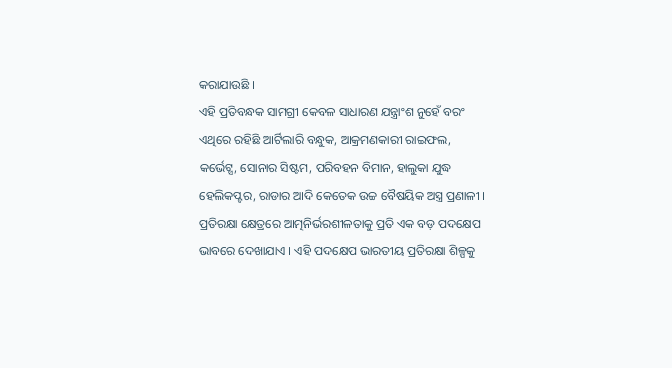କରାଯାଉଛି ।
ଏହି ପ୍ରତିବନ୍ଧକ ସାମଗ୍ରୀ କେବଳ ସାଧାରଣ ଯନ୍ତ୍ରାଂଶ ନୁହେଁ ବରଂ ଏଥିରେ ରହିଛି ଆର୍ଟିଲାରି ବନ୍ଧୁକ, ଆକ୍ରମଣକାରୀ ରାଇଫଲ, କର୍ଭେଟ୍ସ, ସୋନାର ସିଷ୍ଟମ, ପରିବହନ ବିମାନ, ହାଲୁକା ଯୁଦ୍ଧ ହେଲିକପ୍ଟର, ରାଡାର ଆଦି କେତେକ ଉଚ୍ଚ ବୈଷୟିକ ଅସ୍ତ୍ର ପ୍ରଣାଳୀ ।
ପ୍ରତିରକ୍ଷା କ୍ଷେତ୍ରରେ ଆତ୍ମନିର୍ଭରଶୀଳତାକୁ ପ୍ରତି ଏକ ବଡ଼ ପଦକ୍ଷେପ ଭାବରେ ଦେଖାଯାଏ । ଏହି ପଦକ୍ଷେପ ଭାରତୀୟ ପ୍ରତିରକ୍ଷା ଶିଳ୍ପକୁ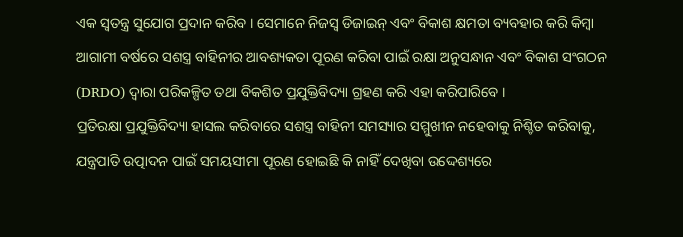ଏକ ସ୍ୱତନ୍ତ୍ର ସୁଯୋଗ ପ୍ରଦାନ କରିବ । ସେମାନେ ନିଜସ୍ୱ ଡିଜାଇନ୍ ଏବଂ ବିକାଶ କ୍ଷମତା ବ୍ୟବହାର କରି କିମ୍ବା ଆଗାମୀ ବର୍ଷରେ ସଶସ୍ତ୍ର ବାହିନୀର ଆବଶ୍ୟକତା ପୂରଣ କରିବା ପାଇଁ ରକ୍ଷା ଅନୁସନ୍ଧାନ ଏବଂ ବିକାଶ ସଂଗଠନ (DRDO) ଦ୍ୱାରା ପରିକଳ୍ପିତ ତଥା ବିକଶିତ ପ୍ରଯୁକ୍ତିବିଦ୍ୟା ଗ୍ରହଣ କରି ଏହା କରିପାରିବେ ।
ପ୍ରତିରକ୍ଷା ପ୍ରଯୁକ୍ତିବିଦ୍ୟା ହାସଲ କରିବାରେ ସଶସ୍ତ୍ର ବାହିନୀ ସମସ୍ୟାର ସମ୍ମୁଖୀନ ନହେବାକୁ ନିଶ୍ଚିତ କରିବାକୁ, ଯନ୍ତ୍ରପାତି ଉତ୍ପାଦନ ପାଇଁ ସମୟସୀମା ପୂରଣ ହୋଇଛି କି ନାହିଁ ଦେଖିବା ଉଦ୍ଦେଶ୍ୟରେ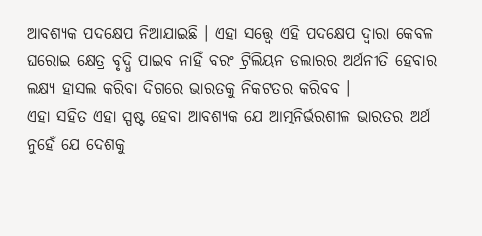ଆବଶ୍ୟକ ପଦକ୍ଷେପ ନିଆଯାଇଛି । ଏହା ସତ୍ତ୍ବେ ଏହି ପଦକ୍ଷେପ ଦ୍ବାରା କେବଳ ଘରୋଇ କ୍ଷେତ୍ର ବୃଦ୍ଧି ପାଇବ ନାହିଁ ବରଂ ଟ୍ରିଲିୟନ ଡଲାରର ଅର୍ଥନୀତି ହେବାର ଲକ୍ଷ୍ୟ ହାସଲ କରିବା ଦିଗରେ ଭାରତକୁ ନିକଟତର କରିବବ ।
ଏହା ସହିତ ଏହା ସ୍ପଷ୍ଟ ହେବା ଆବଶ୍ୟକ ଯେ ଆତ୍ମନିର୍ଭରଶୀଳ ଭାରତର ଅର୍ଥ ନୁହେଁ ଯେ ଦେଶକୁ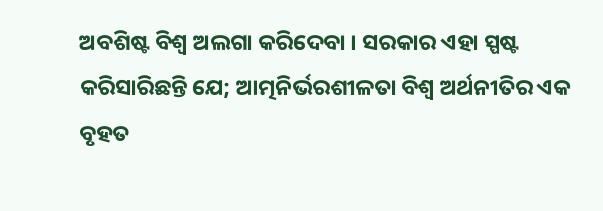ଅବଶିଷ୍ଟ ବିଶ୍ବ ଅଲଗା କରିଦେବା । ସରକାର ଏହା ସ୍ପଷ୍ଟ କରିସାରିଛନ୍ତି ଯେ; ଆତ୍ମନିର୍ଭରଶୀଳତା ବିଶ୍ବ ଅର୍ଥନୀତିର ଏକ ବୃହତ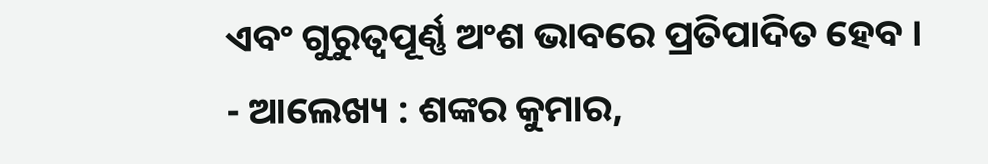ଏବଂ ଗୁରୁତ୍ୱପୂର୍ଣ୍ଣ ଅଂଶ ଭାବରେ ପ୍ରତିପାଦିତ ହେବ ।
- ଆଲେଖ୍ୟ : ଶଙ୍କର କୁମାର,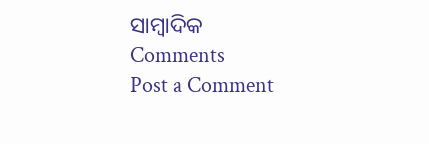ସାମ୍ବାଦିକ
Comments
Post a Comment